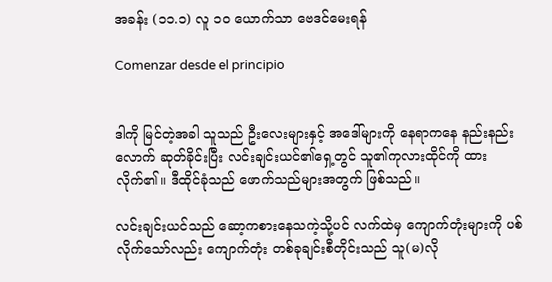အခန်း (၁၁.၁) လူ ၁၀ ယောက်သာ ဗေဒင်မေးရန်

Comenzar desde el principio


ဒါကို မြင်တဲ့အခါ သူသည် ဦးလေးများနှင့် အဒေါ်များကို နေရာကနေ နည်းနည်းလောက် ဆုတ်ခိုင်းပြီး လင်းချင်းယင်၏ရှေ့တွင် သူ၏ကုလားထိုင်ကို ထားလိုက်၏။ ဒီထိုင်ခုံသည် ဖောက်သည်များအတွက် ဖြစ်သည်။

လင်းချင်းယင်သည် ဆော့ကစားနေသကဲ့သို့ပင် လက်ထဲမှ ကျောက်တုံးများကို ပစ်လိုက်သော်လည်း ကျောက်တုံး တစ်ခုချင်းစီတိုင်းသည် သူ(မ)လို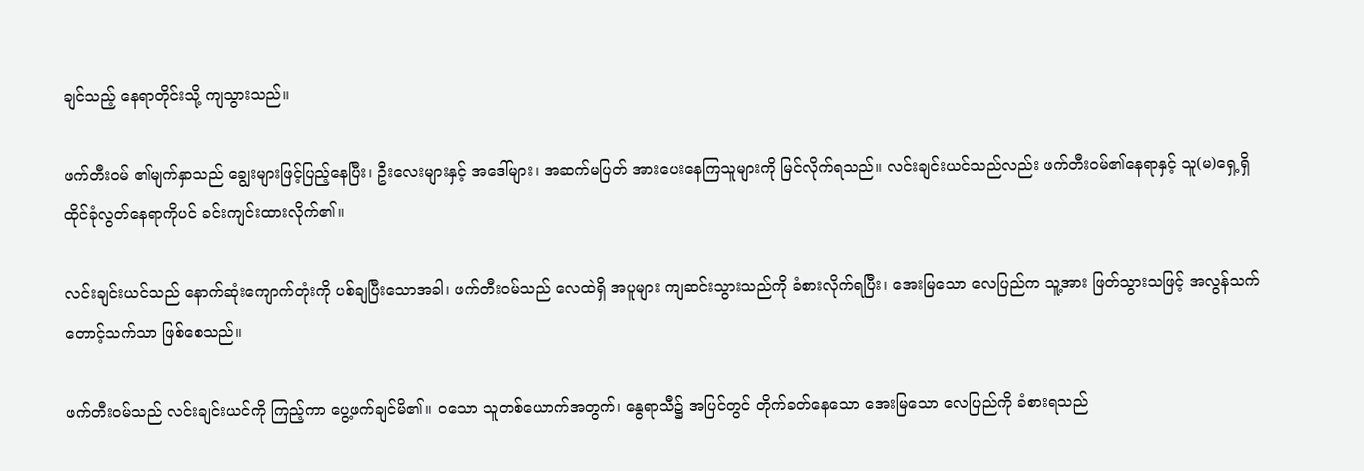ချင်သည့် နေရာတိုင်းသို့ ကျသွားသည်။

ဖက်တီးဝမ် ၏မျက်နှာသည် ချွေးများဖြင့်ပြည့်နေပြီး၊ ဦးလေးများနှင့် အဒေါ်များ၊ အဆက်မပြတ် အားပေးနေကြသူများကို မြင်လိုက်ရသည်။ လင်းချင်းယင်သည်လည်း ဖက်တီးဝမ်၏နေရာနှင့် သူ(မ)ရှေ့ရှိ ထိုင်ခုံလွတ်‌‌နေရာကိုပင် ခင်းကျင်းထားလိုက်၏။

လင်းချင်းယင်သည် နောက်ဆုံးကျောက်တုံးကို ပစ်ချပြီးသောအခါ၊ ဖက်တီးဝမ်သည် လေထဲရှိ အပူများ ကျဆင်းသွားသည်ကို ခံစားလိုက်ရပြီး၊ အေးမြသော လေပြည်က သူ့အား ဖြတ်သွားသဖြင့် အလွန်သက်တောင့်သက်သာ ဖြစ်စေသည်။

ဖက်တီးဝမ်သည် လင်းချင်းယင်ကို ကြည့်ကာ ပွေ့ဖက်ချင်မိ၏။ ဝသော သူတစ်ယောက်အတွက်၊ နွေရာသီ၌ အပြင်တွင် တိုက်ခတ်နေသော အေးမြသော လေပြည်‌ကို ခံစားရသည်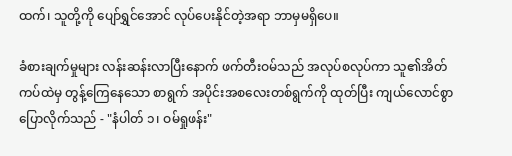ထက်၊ သူတို့ကို ပျော်ရွှင်အောင် လုပ်ပေးနိုင်တဲ့အရာ ဘာမှမရှိပေ။

ခံစားချက်မှုများ လန်းဆန်းလာပြီးနောက် ဖက်တီးဝမ်သည် အလုပ်စလုပ်ကာ သူ၏အိတ်ကပ်ထဲမှ တွန့်ကြေနေသော စာရွက် အပိုင်းအစလေးတစ်ရွက်ကို ထုတ်ပြီး ကျယ်လောင်စွာ ပြောလိုက်သည် - "နံပါတ် ၁၊ ဝမ်ရှုဖန်း"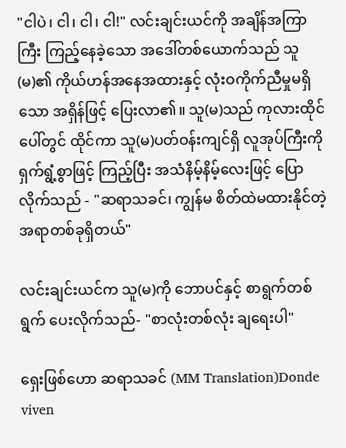"ငါပဲ၊ ငါ၊ ငါ၊ ငါ!" လင်းချင်းယင်ကို အချိန်အကြာကြီး ကြည့်နေခဲ့သော အဒေါ်တစ်ယောက်သည် သူ(မ)၏ ကိုယ်ဟန်အနေအထားနှင့် လုံးဝကိုက်ညီမှုမရှိသော အရှိန်ဖြင့် ပြေးလာ၏။ သူ(မ)သည် ကုလားထိုင်ပေါ်တွင် ထိုင်ကာ သူ(မ)ပတ်ဝန်းကျင်ရှိ လူအုပ်ကြီးကို ရှက်ရွံ့စွာဖြင့် ကြည့်ပြီး အသံနိမ့်နိမ့်လေးဖြင့် ပြောလိုက်သည် - "ဆရာသခင်၊ ကျွန်မ စိတ်ထဲမထားနိုင်တဲ့ အရာတစ်ခုရှိတယ်"

လင်းချင်းယင်က သူ(မ)ကို ဘောပင်နှင့် စာရွက်တစ်ရွက် ပေးလိုက်သည်- "စာလုံးတစ်လုံး ချရေးပါ"

ရှေးဖြစ်ဟော ဆရာသခင် (MM Translation)Donde viven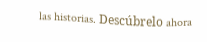las historias. Descúbrelo ahora